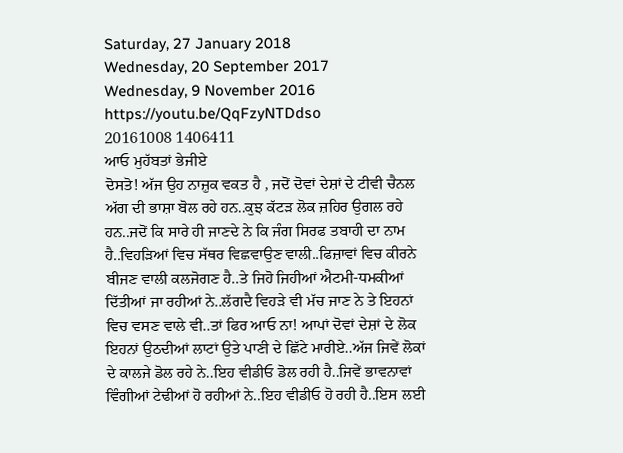Saturday, 27 January 2018
Wednesday, 20 September 2017
Wednesday, 9 November 2016
https://youtu.be/QqFzyNTDdso
20161008 1406411
ਆਓ ਮੁਹੱਬਤਾਂ ਭੇਜੀਏ
ਦੋਸਤੋ! ਅੱਜ ਉਹ ਨਾਜ਼ੁਕ ਵਕਤ ਹੈ , ਜਦੋਂ ਦੋਵਾਂ ਦੇਸ਼ਾਂ ਦੇ ਟੀਵੀ ਚੈਨਲ ਅੱਗ ਦੀ ਭਾਸ਼ਾ ਬੋਲ ਰਹੇ ਹਨ..ਕੁਝ ਕੱਟੜ ਲੋਕ ਜ਼ਹਿਰ ਉਗਲ ਰਹੇ ਹਨ..ਜਦੋਂ ਕਿ ਸਾਰੇ ਹੀ ਜਾਣਦੇ ਨੇ ਕਿ ਜੰਗ ਸਿਰਫ ਤਬਾਹੀ ਦਾ ਨਾਮ ਹੈ..ਵਿਹੜਿਆਂ ਵਿਚ ਸੱਥਰ ਵਿਛਵਾਉਣ ਵਾਲੀ..ਫਿਜ਼ਾਵਾਂ ਵਿਚ ਕੀਰਨੇ ਬੀਜਣ ਵਾਲੀ ਕਲਜੋਗਣ ਹੈ..ਤੇ ਜਿਹੋ ਜਿਹੀਆਂ ਐਟਮੀ-ਧਮਕੀਆਂ ਦਿੱਤੀਆਂ ਜਾ ਰਹੀਆਂ ਨੇ..ਲੱਗਦੈ ਵਿਹੜੇ ਵੀ ਮੱਚ ਜਾਣ ਨੇ ਤੇ ਇਹਨਾਂ ਵਿਚ ਵਸਣ ਵਾਲੇ ਵੀ..ਤਾਂ ਫਿਰ ਆਓ ਨਾ! ਆਪਾਂ ਦੋਵਾਂ ਦੇਸ਼ਾਂ ਦੇ ਲੋਕ ਇਹਨਾਂ ਉਠਦੀਆਂ ਲਾਟਾਂ ਉਤੇ ਪਾਣੀ ਦੇ ਛਿੱਟੇ ਮਾਰੀਏ..ਅੱਜ ਜਿਵੇਂ ਲੋਕਾਂ ਦੇ ਕਾਲਜੇ ਡੋਲ ਰਹੇ ਨੇ..ਇਹ ਵੀਡੀਓ ਡੋਲ ਰਹੀ ਹੈ..ਜਿਵੇਂ ਭਾਵਨਾਵਾਂ ਵਿੰਗੀਆਂ ਟੇਢੀਆਂ ਹੋ ਰਹੀਆਂ ਨੇ..ਇਹ ਵੀਡੀਓ ਹੋ ਰਹੀ ਹੈ..ਇਸ ਲਈ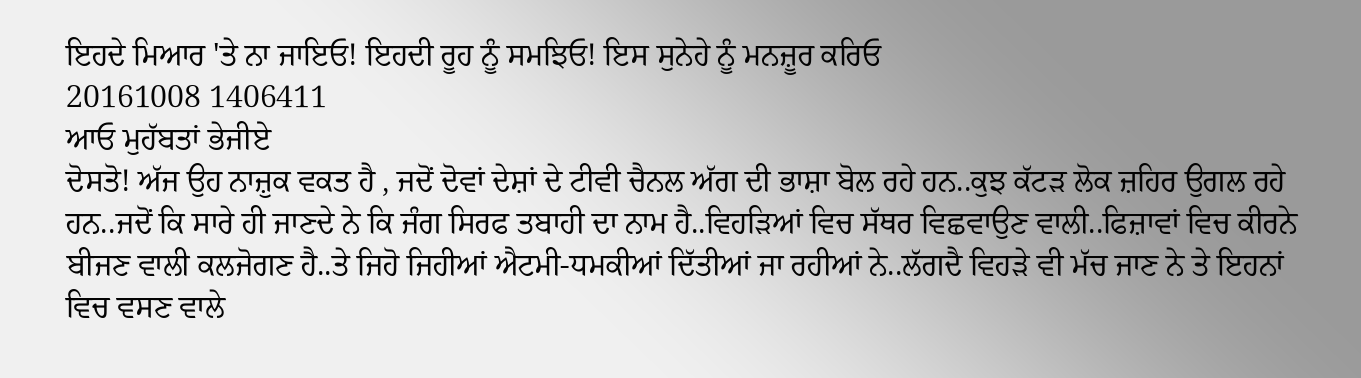ਇਹਦੇ ਮਿਆਰ 'ਤੇ ਨਾ ਜਾਇਓ! ਇਹਦੀ ਰੂਹ ਨੂੰ ਸਮਝਿਓ! ਇਸ ਸੁਨੇਹੇ ਨੂੰ ਮਨਜ਼ੂਰ ਕਰਿਓ
20161008 1406411
ਆਓ ਮੁਹੱਬਤਾਂ ਭੇਜੀਏ
ਦੋਸਤੋ! ਅੱਜ ਉਹ ਨਾਜ਼ੁਕ ਵਕਤ ਹੈ , ਜਦੋਂ ਦੋਵਾਂ ਦੇਸ਼ਾਂ ਦੇ ਟੀਵੀ ਚੈਨਲ ਅੱਗ ਦੀ ਭਾਸ਼ਾ ਬੋਲ ਰਹੇ ਹਨ..ਕੁਝ ਕੱਟੜ ਲੋਕ ਜ਼ਹਿਰ ਉਗਲ ਰਹੇ ਹਨ..ਜਦੋਂ ਕਿ ਸਾਰੇ ਹੀ ਜਾਣਦੇ ਨੇ ਕਿ ਜੰਗ ਸਿਰਫ ਤਬਾਹੀ ਦਾ ਨਾਮ ਹੈ..ਵਿਹੜਿਆਂ ਵਿਚ ਸੱਥਰ ਵਿਛਵਾਉਣ ਵਾਲੀ..ਫਿਜ਼ਾਵਾਂ ਵਿਚ ਕੀਰਨੇ ਬੀਜਣ ਵਾਲੀ ਕਲਜੋਗਣ ਹੈ..ਤੇ ਜਿਹੋ ਜਿਹੀਆਂ ਐਟਮੀ-ਧਮਕੀਆਂ ਦਿੱਤੀਆਂ ਜਾ ਰਹੀਆਂ ਨੇ..ਲੱਗਦੈ ਵਿਹੜੇ ਵੀ ਮੱਚ ਜਾਣ ਨੇ ਤੇ ਇਹਨਾਂ ਵਿਚ ਵਸਣ ਵਾਲੇ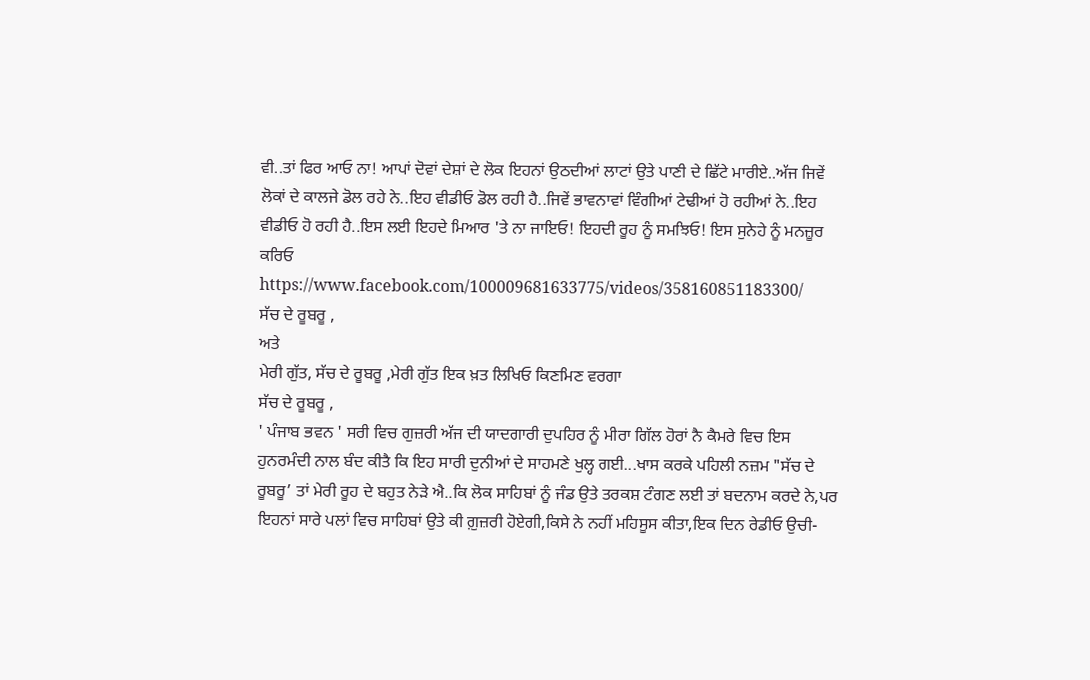ਵੀ..ਤਾਂ ਫਿਰ ਆਓ ਨਾ! ਆਪਾਂ ਦੋਵਾਂ ਦੇਸ਼ਾਂ ਦੇ ਲੋਕ ਇਹਨਾਂ ਉਠਦੀਆਂ ਲਾਟਾਂ ਉਤੇ ਪਾਣੀ ਦੇ ਛਿੱਟੇ ਮਾਰੀਏ..ਅੱਜ ਜਿਵੇਂ ਲੋਕਾਂ ਦੇ ਕਾਲਜੇ ਡੋਲ ਰਹੇ ਨੇ..ਇਹ ਵੀਡੀਓ ਡੋਲ ਰਹੀ ਹੈ..ਜਿਵੇਂ ਭਾਵਨਾਵਾਂ ਵਿੰਗੀਆਂ ਟੇਢੀਆਂ ਹੋ ਰਹੀਆਂ ਨੇ..ਇਹ ਵੀਡੀਓ ਹੋ ਰਹੀ ਹੈ..ਇਸ ਲਈ ਇਹਦੇ ਮਿਆਰ 'ਤੇ ਨਾ ਜਾਇਓ! ਇਹਦੀ ਰੂਹ ਨੂੰ ਸਮਝਿਓ! ਇਸ ਸੁਨੇਹੇ ਨੂੰ ਮਨਜ਼ੂਰ ਕਰਿਓ
https://www.facebook.com/100009681633775/videos/358160851183300/
ਸੱਚ ਦੇ ਰੂਬਰੂ ,
ਅਤੇ
ਮੇਰੀ ਗੁੱਤ, ਸੱਚ ਦੇ ਰੂਬਰੂ ,ਮੇਰੀ ਗੁੱਤ ਇਕ ਖ਼ਤ ਲਿਖਿਓ ਕਿਣਮਿਣ ਵਰਗਾ
ਸੱਚ ਦੇ ਰੂਬਰੂ ,
' ਪੰਜਾਬ ਭਵਨ ' ਸਰੀ ਵਿਚ ਗੁਜ਼ਰੀ ਅੱਜ ਦੀ ਯਾਦਗਾਰੀ ਦੁਪਹਿਰ ਨੂੰ ਮੀਰਾ ਗਿੱਲ ਹੋਰਾਂ ਨੈ ਕੈਮਰੇ ਵਿਚ ਇਸ ਹੁਨਰਮੰਦੀ ਨਾਲ ਬੰਦ ਕੀਤੈ ਕਿ ਇਹ ਸਾਰੀ ਦੁਨੀਆਂ ਦੇ ਸਾਹਮਣੇ ਖੁਲ੍ਹ ਗਈ...ਖਾਸ ਕਰਕੇ ਪਹਿਲੀ ਨਜ਼ਮ "ਸੱਚ ਦੇ ਰੂਬਰੂ’ ਤਾਂ ਮੇਰੀ ਰੂਹ ਦੇ ਬਹੁਤ ਨੇੜੇ ਐ..ਕਿ ਲੋਕ ਸਾਹਿਬਾਂ ਨੂੰ ਜੰਡ ਉਤੇ ਤਰਕਸ਼ ਟੰਗਣ ਲਈ ਤਾਂ ਬਦਨਾਮ ਕਰਦੇ ਨੇ,ਪਰ ਇਹਨਾਂ ਸਾਰੇ ਪਲਾਂ ਵਿਚ ਸਾਹਿਬਾਂ ਉਤੇ ਕੀ ਗ਼ੁਜ਼ਰੀ ਹੋਏਗੀ,ਕਿਸੇ ਨੇ ਨਹੀਂ ਮਹਿਸੂਸ ਕੀਤਾ,ਇਕ ਦਿਨ ਰੇਡੀਓ ਉਚੀ-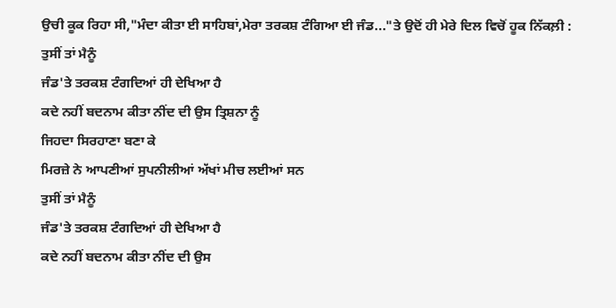ਉਚੀ ਕੂਕ ਰਿਹਾ ਸੀ,"ਮੰਦਾ ਕੀਤਾ ਈ ਸਾਹਿਬਾਂ,ਮੇਰਾ ਤਰਕਸ਼ ਟੰਗਿਆ ਈ ਜੰਡ..."ਤੇ ਉਦੋਂ ਹੀ ਮੇਰੇ ਦਿਲ ਵਿਚੋਂ ਹੂਕ ਨਿੱਕਲ਼ੀ :
ਤੁਸੀਂ ਤਾਂ ਮੈਨੂੰ
ਜੰਡ'ਤੇ ਤਰਕਸ਼ ਟੰਗਦਿਆਂ ਹੀ ਦੇਖਿਆ ਹੈ
ਕਦੇ ਨਹੀਂ ਬਦਨਾਮ ਕੀਤਾ ਨੀਂਦ ਦੀ ਉਸ ਤ੍ਰਿਸ਼ਨਾ ਨੂੰ
ਜਿਹਦਾ ਸਿਰਹਾਣਾ ਬਣਾ ਕੇ
ਮਿਰਜ਼ੇ ਨੇ ਆਪਣੀਆਂ ਸੁਪਨੀਲੀਆਂ ਅੱਖਾਂ ਮੀਚ ਲਈਆਂ ਸਨ
ਤੁਸੀਂ ਤਾਂ ਮੈਨੂੰ
ਜੰਡ'ਤੇ ਤਰਕਸ਼ ਟੰਗਦਿਆਂ ਹੀ ਦੇਖਿਆ ਹੈ
ਕਦੇ ਨਹੀਂ ਬਦਨਾਮ ਕੀਤਾ ਨੀਂਦ ਦੀ ਉਸ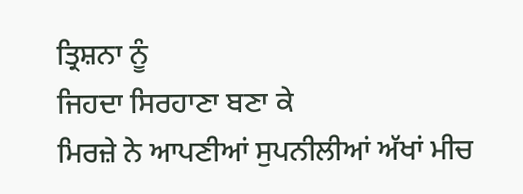ਤ੍ਰਿਸ਼ਨਾ ਨੂੰ
ਜਿਹਦਾ ਸਿਰਹਾਣਾ ਬਣਾ ਕੇ
ਮਿਰਜ਼ੇ ਨੇ ਆਪਣੀਆਂ ਸੁਪਨੀਲੀਆਂ ਅੱਖਾਂ ਮੀਚ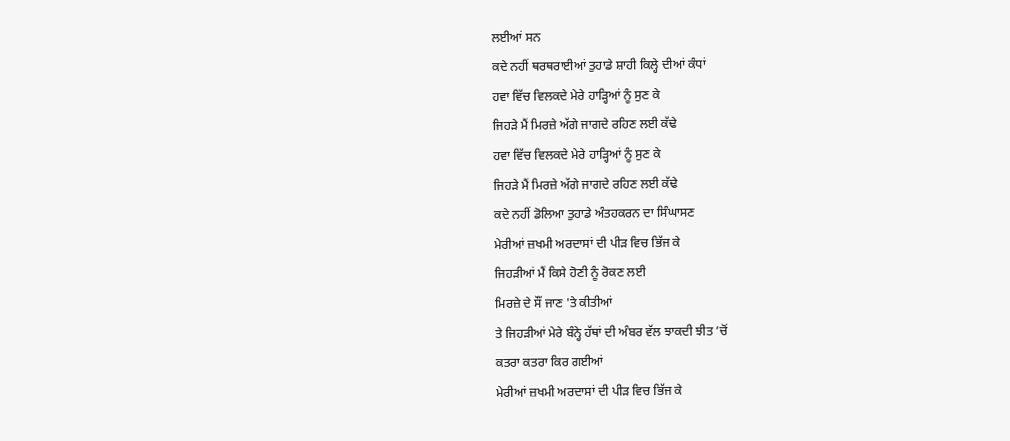ਲਈਆਂ ਸਨ
ਕਦੇ ਨਹੀਂ ਥਰਥਰਾਈਆਂ ਤੁਹਾਡੇ ਸ਼ਾਹੀ ਕਿਲ੍ਹੇ ਦੀਆਂ ਕੰਧਾਂ
ਹਵਾ ਵਿੱਚ ਵਿਲਕਦੇ ਮੇਰੇ ਹਾੜ੍ਹਿਆਂ ਨੂੰ ਸੁਣ ਕੇ
ਜਿਹੜੇ ਮੈਂ ਮਿਰਜ਼ੇ ਅੱਗੇ ਜਾਗਦੇ ਰਹਿਣ ਲਈ ਕੱਢੇ
ਹਵਾ ਵਿੱਚ ਵਿਲਕਦੇ ਮੇਰੇ ਹਾੜ੍ਹਿਆਂ ਨੂੰ ਸੁਣ ਕੇ
ਜਿਹੜੇ ਮੈਂ ਮਿਰਜ਼ੇ ਅੱਗੇ ਜਾਗਦੇ ਰਹਿਣ ਲਈ ਕੱਢੇ
ਕਦੇ ਨਹੀਂ ਡੋਲਿਆ ਤੁਹਾਡੇ ਅੰਤਹਕਰਨ ਦਾ ਸਿੰਘਾਸਣ
ਮੇਰੀਆਂ ਜ਼ਖਮੀ ਅਰਦਾਸਾਂ ਦੀ ਪੀੜ ਵਿਚ ਭਿੱਜ ਕੇ
ਜਿਹੜੀਆਂ ਮੈਂ ਕਿਸੇ ਹੋਣੀ ਨੂੰ ਰੋਕਣ ਲਈ
ਮਿਰਜ਼ੇ ਦੇ ਸੌਂ ਜਾਣ 'ਤੇ ਕੀਤੀਆਂ
ਤੇ ਜਿਹੜੀਆਂ ਮੇਰੇ ਬੰਨ੍ਹੇ ਹੱਥਾਂ ਦੀ ਅੰਬਰ ਵੱਲ ਝਾਕਦੀ ਝੀਤ ’ਚੋਂ
ਕਤਰਾ ਕਤਰਾ ਕਿਰ ਗਈਆਂ
ਮੇਰੀਆਂ ਜ਼ਖਮੀ ਅਰਦਾਸਾਂ ਦੀ ਪੀੜ ਵਿਚ ਭਿੱਜ ਕੇ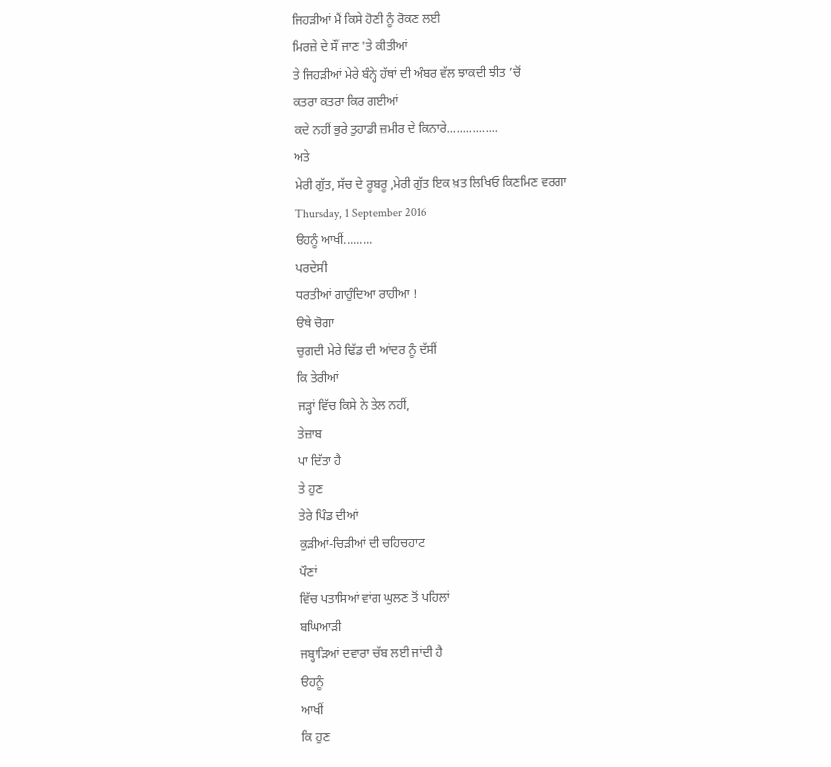ਜਿਹੜੀਆਂ ਮੈਂ ਕਿਸੇ ਹੋਣੀ ਨੂੰ ਰੋਕਣ ਲਈ
ਮਿਰਜ਼ੇ ਦੇ ਸੌਂ ਜਾਣ 'ਤੇ ਕੀਤੀਆਂ
ਤੇ ਜਿਹੜੀਆਂ ਮੇਰੇ ਬੰਨ੍ਹੇ ਹੱਥਾਂ ਦੀ ਅੰਬਰ ਵੱਲ ਝਾਕਦੀ ਝੀਤ ’ਚੋਂ
ਕਤਰਾ ਕਤਰਾ ਕਿਰ ਗਈਆਂ
ਕਦੇ ਨਹੀਂ ਭੁਰੇ ਤੁਹਾਡੀ ਜ਼ਮੀਰ ਦੇ ਕਿਨਾਰੇ................
ਅਤੇ
ਮੇਰੀ ਗੁੱਤ, ਸੱਚ ਦੇ ਰੂਬਰੂ ,ਮੇਰੀ ਗੁੱਤ ਇਕ ਖ਼ਤ ਲਿਖਿਓ ਕਿਣਮਿਣ ਵਰਗਾ
Thursday, 1 September 2016
ੳਹਨੂੰ ਆਖੀਂ.........
ਪਰਦੇਸੀ
ਧਰਤੀਆਂ ਗਾਹੁੰਦਿਆ ਰਾਹੀਆ !
ੳਥੇ ਚੋਗਾ
ਚੁਗਦੀ ਮੇਰੇ ਢਿੱਡ ਦੀ ਆਂਦਰ ਨੂੰ ਦੱਸੀਂ
ਕਿ ਤੇਰੀਆਂ
ਜੜ੍ਹਾਂ ਵਿੱਚ ਕਿਸੇ ਨੇ ਤੇਲ ਨਹੀਂ,
ਤੇਜ਼ਾਬ
ਪਾ ਦਿੱਤਾ ਹੈ
ਤੇ ਹੁਣ
ਤੇਰੇ ਪਿੰਡ ਦੀਆਂ
ਕੁੜੀਆਂ-ਚਿੜੀਆਂ ਦੀ ਚਹਿਚਹਾਟ
ਪੌਣਾਂ
ਵਿੱਚ ਪਤਾਸਿਆਂ ਵਾਂਗ ਘੁਲਣ ਤੋਂ ਪਹਿਲਾਂ
ਬਘਿਆੜੀ
ਜਬ੍ਹਾੜਿਆਂ ਦਵਾਰਾ ਚੱਬ ਲਈ ਜਾਂਦੀ ਹੈ
ੳਹਨੂੰ
ਆਖੀਂ
ਕਿ ਹੁਣ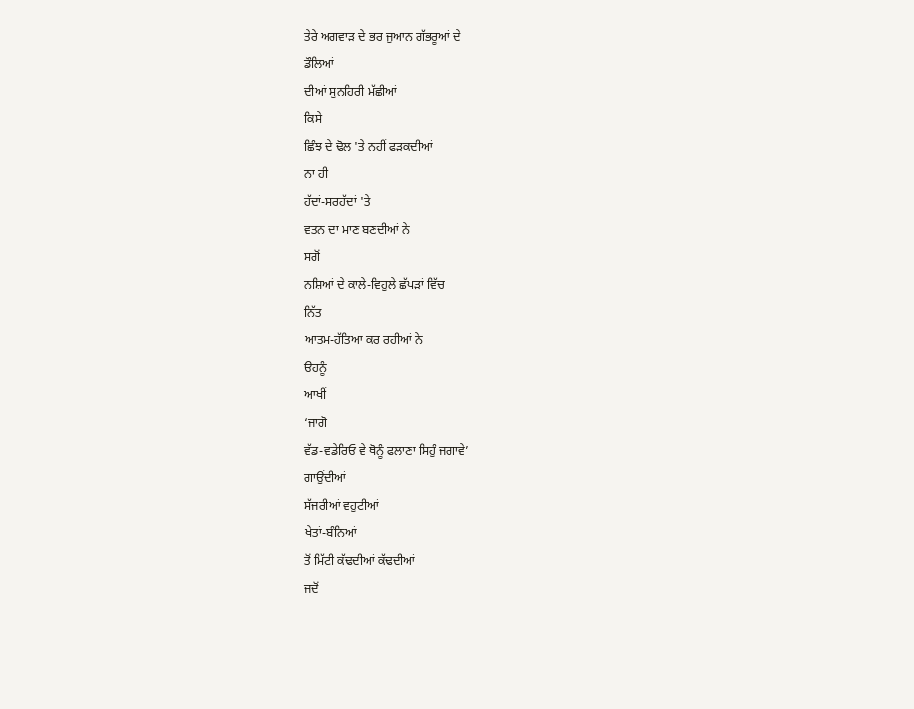ਤੇਰੇ ਅਗਵਾੜ ਦੇ ਭਰ ਜੁਆਨ ਗੱਭਰੂਆਂ ਦੇ
ਡੌਲਿਆਂ
ਦੀਆਂ ਸੁਨਹਿਰੀ ਮੱਛੀਆਂ
ਕਿਸੇ
ਛਿੰਝ ਦੇ ਢੋਲ 'ਤੇ ਨਹੀਂ ਫੜਕਦੀਆਂ
ਨਾ ਹੀ
ਹੱਦਾਂ-ਸਰਹੱਦਾਂ 'ਤੇ
ਵਤਨ ਦਾ ਮਾਣ ਬਣਦੀਆਂ ਨੇ
ਸਗੋਂ
ਨਸ਼ਿਆਂ ਦੇ ਕਾਲੇ-ਵਿਹੁਲੇ ਛੱਪੜਾਂ ਵਿੱਚ
ਨਿੱਤ
ਆਤਮ-ਹੱਤਿਆ ਕਰ ਰਹੀਆਂ ਨੇ
ੳਹਨੂੰ
ਆਖੀਂ
‘ਜਾਗੋ
ਵੱਡ-ਵਡੇਰਿਓ ਵੇ ਥੋਨੂੰ ਫਲਾਣਾ ਸਿਹੁੰ ਜਗਾਵੇ’
ਗਾਉਂਦੀਆਂ
ਸੱਜਰੀਆਂ ਵਹੁਟੀਆਂ
ਖੇਤਾਂ-ਬੰਨਿਆਂ
ਤੋਂ ਮਿੱਟੀ ਕੱਢਦੀਆਂ ਕੱਢਦੀਆਂ
ਜਦੋਂ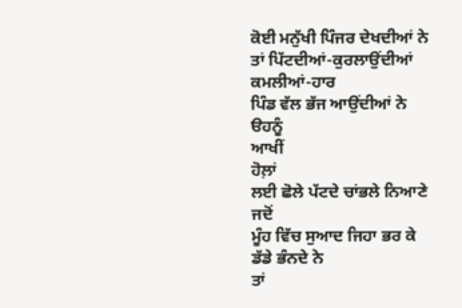ਕੋਈ ਮਨੁੱਖੀ ਪਿੰਜਰ ਦੇਖਦੀਆਂ ਨੇ
ਤਾਂ ਪਿੱਟਦੀਆਂ-ਕੁਰਲਾਉਂਦੀਆਂ
ਕਮਲੀਆਂ-ਹਾਰ
ਪਿੰਡ ਵੱਲ ਭੱਜ ਆਉਂਦੀਆਂ ਨੇ
ੳਹਨੂੰ
ਆਖੀਂ
ਹੋਲ਼ਾਂ
ਲਈ ਛੋਲੇ ਪੱਟਦੇ ਚਾਂਭਲੇ ਨਿਆਣੇ
ਜਦੋਂ
ਮੂੰਹ ਵਿੱਚ ਸੁਆਦ ਜਿਹਾ ਭਰ ਕੇ
ਡੱਡੇ ਭੰਨਦੇ ਨੇ
ਤਾਂ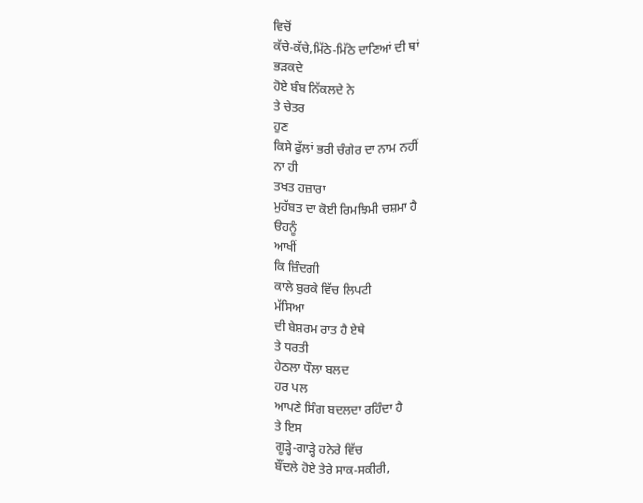ਵਿਚੋਂ
ਕੱਚੇ-ਕੱਚੇ,ਮਿੱਠੇ-ਮਿੱਠੇ ਦਾਣਿਆਂ ਦੀ ਥਾਂ
ਭੜਕਦੇ
ਹੋਏ ਬੰਬ ਨਿੱਕਲਦੇ ਨੇ
ਤੇ ਚੇਤਰ
ਹੁਣ
ਕਿਸੇ ਫੁੱਲਾਂ ਭਰੀ ਚੰਗੇਰ ਦਾ ਨਾਮ ਨਹੀਂ
ਨਾ ਹੀ
ਤਖਤ ਹਜ਼ਾਰਾ
ਮੁਹੱਬਤ ਦਾ ਕੋਈ ਰਿਮਝਿਮੀ ਚਸ਼ਮਾ ਹੈ
ੳਹਨੂੰ
ਆਖੀਂ
ਕਿ ਜ਼ਿੰਦਗੀ
ਕਾਲੇ ਬੁਰਕੇ ਵਿੱਚ ਲਿਪਟੀ
ਮੱਸਿਆ
ਦੀ ਬੇਸ਼ਰਮ ਰਾਤ ਹੈ ਏਥੇ
ਤੇ ਧਰਤੀ
ਹੇਠਲਾ ਧੌਲਾ ਬਲਦ
ਹਰ ਪਲ
ਆਪਣੇ ਸਿੰਗ ਬਦਲਦਾ ਰਹਿੰਦਾ ਹੈ
ਤੇ ਇਸ
ਗੂੜ੍ਹੇ-ਗਾੜ੍ਹੇ ਹਨੇਰੇ ਵਿੱਚ
ਬੌਂਦਲੇ ਹੋਏ ਤੇਰੇ ਸਾਕ-ਸਕੀਰੀ,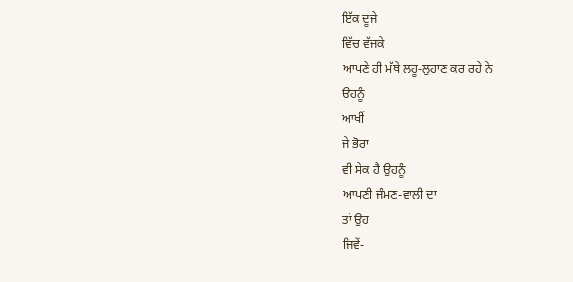ਇੱਕ ਦੂਜੇ
ਵਿੱਚ ਵੱਜਕੇ
ਆਪਣੇ ਹੀ ਮੱਥੇ ਲਹੂ-ਲੁਹਾਣ ਕਰ ਰਹੇ ਨੇ
ੳਹਨੂੰ
ਆਖੀਂ
ਜੇ ਭੋਰਾ
ਵੀ ਸੇਕ ਹੈ ਉਹਨੂੰ
ਆਪਣੀ ਜੰਮਣ-ਵਾਲੀ ਦਾ
ਤਾਂ ਉਹ
ਜਿਵੇਂ-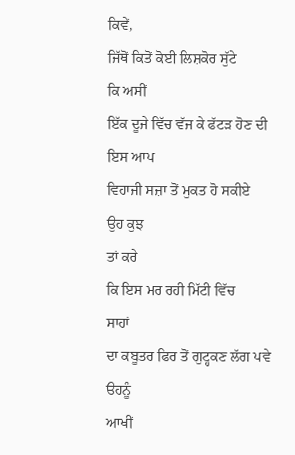ਕਿਵੇਂ,
ਜਿੱਥੋਂ ਕਿਤੋਂ ਕੋਈ ਲਿਸ਼ਕੋਰ ਸੁੱਟੇ
ਕਿ ਅਸੀਂ
ਇੱਕ ਦੂਜੇ ਵਿੱਚ ਵੱਜ ਕੇ ਫੱਟੜ ਹੋਣ ਦੀ
ਇਸ ਆਪ
ਵਿਹਾਜੀ ਸਜ਼ਾ ਤੋਂ ਮੁਕਤ ਹੋ ਸਕੀਏ
ਉਹ ਕੁਝ
ਤਾਂ ਕਰੇ
ਕਿ ਇਸ ਮਰ ਰਹੀ ਮਿੱਟੀ ਵਿੱਚ
ਸਾਹਾਂ
ਦਾ ਕਬੂਤਰ ਫਿਰ ਤੋਂ ਗੁਟ੍ਹਕਣ ਲੱਗ ਪਵੇ
ੳਹਨੂੰ
ਆਖੀਂ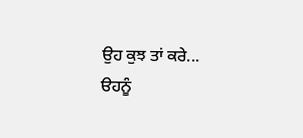ਉਹ ਕੁਝ ਤਾਂ ਕਰੇ...
ੳਹਨੂੰ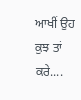ਆਖੀਂ ਉਹ ਕੁਝ ਤਾਂ ਕਰੇ....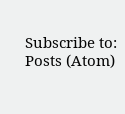Subscribe to:
Posts (Atom)